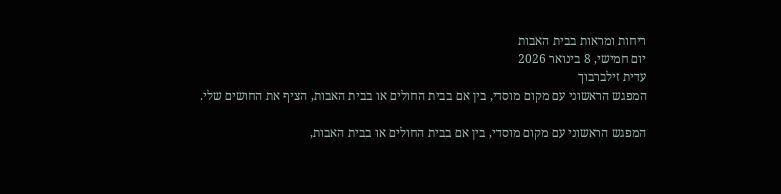ריחות ומראות בבית האבות
יום חמישי, 8 בינואר 2026
עדית זילברבוך
המפגש הראשוני עם מקום מוסדי, בין אם בבית החולים או בבית האבות, הציף את החושים שלי.

המפגש הראשוני עם מקום מוסדי, בין אם בבית החולים או בבית האבות,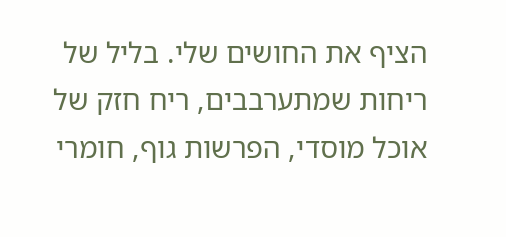הציף את החושים שלי. בליל של ריחות שמתערבבים, ריח חזק של אוכל מוסדי, הפרשות גוף, חומרי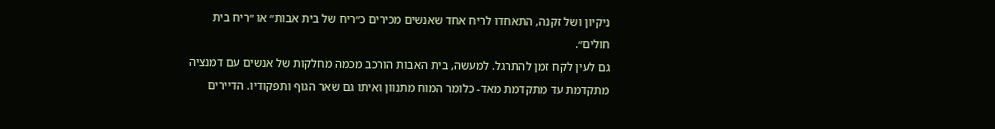ניקיון ושל זקנה, התאחדו לריח אחד שאנשים מכירים כ״ריח של בית אבות״ או ״ריח בית חולים״.
גם לעין לקח זמן להתרגל. למעשה, בית האבות הורכב מכמה מחלקות של אנשים עם דמנציה מתקדמת עד מתקדמת מאד- כלומר המוח מתנוון ואיתו גם שאר הגוף ותפקודיו. הדיירים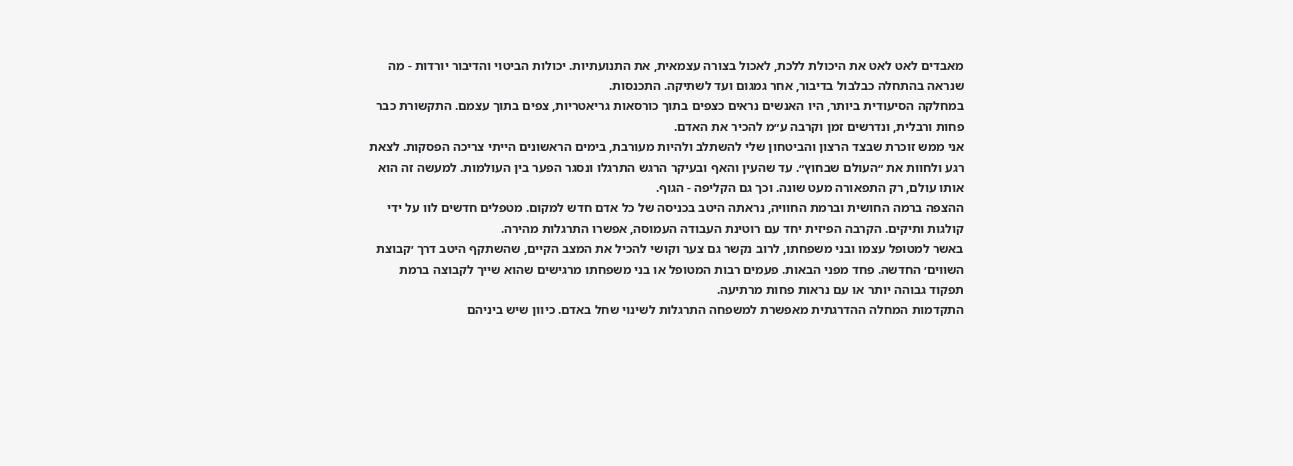מאבדים לאט לאט את היכולת ללכת, לאכול בצורה עצמאית, את התנועתיות. יכולות הביטוי והדיבור יורדות - מה שנראה בהתחלה כבלבול בדיבור, אחר גמגום ועד לשתיקה. התכנסות.
במחלקה הסיעודית ביותר, היו האנשים נראים כצפים בתוך כורסאות גריאטריות, צפים בתוך עצמם. התקשורת כבר פחות ורבלית, ונדרשים זמן וקרבה ע״מ להכיר את האדם.
אני ממש זוכרת שבצד הרצון והביטחון שלי להשתלב ולהיות מעורבת, בימים הראשונים הייתי צריכה הפסקות. לצאת רגע ולחוות את ״העולם שבחוץ״. עד שהעין והאף ובעיקר הרגש התרגלו ונסגר הפער בין העולמות. למעשה זה הוא אותו עולם, רק התפאורה מעט שונה. וכך גם הקליפה - הגוף.
ההצפה ברמה החושית וברמת החוויה, נראתה היטב בכניסה של כל אדם חדש למקום. מטפלים חדשים לוו על ידי קולגות ותיקים. הקרבה הפיזית יחד עם רוטינת העבודה העמוסה, אפשרו התרגלות מהירה.
באשר למטופל עצמו ובני משפחתו, לרוב נקשר גם צער וקושי להכיל את המצב הקיים, שהשתקף היטב דרך ׳קבוצת השווים׳ החדשה. פחד מפני הבאות. פעמים רבות המטופל או בני משפחתו מרגישים שהוא שייך לקבוצה ברמת תפקוד גבוהה יותר או עם נראות פחות מרתיעה.
התקדמות המחלה ההדרגתית מאפשרת למשפחה התרגלות לשינוי שחל באדם. כיוון שיש ביניהם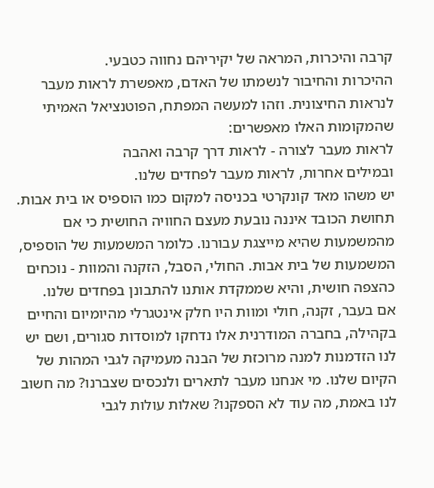קרבה והיכרות, המראה של יקיריהם נחווה כטבעי.
ההיכרות והחיבור לנשמתו של האדם, מאפשרת לראות מעבר לנראות החיצונית. וזהו למעשה המפתח, הפוטנציאל האמיתי שהמקומות האלו מאפשרים:
לראות מעבר לצורה - לראות דרך קרבה ואהבה
ובמילים אחרות, לראות מעבר לפחדים שלנו.
יש משהו מאד קונקרטי בכניסה למקום כמו הוספיס או בית אבות. תחושת הכובד איננה נובעת מעצם החוויה החושית כי אם מהמשמעות שהיא מייצגת עבורנו. כלומר המשמעות של הוספיס, המשמעות של בית אבות. החולי, הסבל, הזקנה והמוות - נוכחים כהצפה חושית, והיא שממקדת אותנו להתבונן בפחדים שלנו.
אם בעבר, זקנה, חולי ומוות היו חלק אינטגרלי מהיומיום והחיים בקהילה, בחברה המודרנית אלו נדחקו למוסדות סגורים, ושם יש לנו הזדמנות למנה מרוכזת של הבנה מעמיקה לגבי המהות של הקיום שלנו. מי אנחנו מעבר לתארים ולנכסים שצברנו? מה חשוב לנו באמת, מה עוד לא הספקנו? שאלות עולות לגבי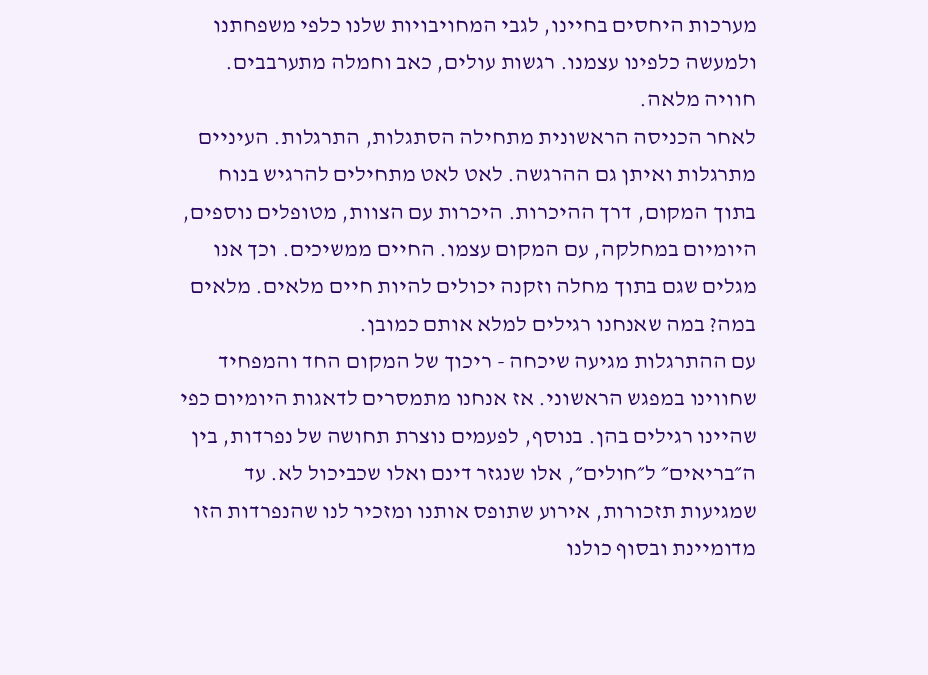מערכות היחסים בחיינו, לגבי המחויבויות שלנו כלפי משפחתנו ולמעשה כלפינו עצמנו. רגשות עולים, כאב וחמלה מתערבבים. חוויה מלאה.
לאחר הכניסה הראשונית מתחילה הסתגלות, התרגלות. העיניים מתרגלות ואיתן גם ההרגשה. לאט לאט מתחילים להרגיש בנוח בתוך המקום, דרך ההיכרות. היכרות עם הצוות, מטופלים נוספים, היומיום במחלקה, עם המקום עצמו. החיים ממשיכים. וכך אנו מגלים שגם בתוך מחלה וזקנה יכולים להיות חיים מלאים. מלאים במה? במה שאנחנו רגילים למלא אותם כמובן.
עם ההתרגלות מגיעה שיכחה - ריכוך של המקום החד והמפחיד שחווינו במפגש הראשוני. אז אנחנו מתמסרים לדאגות היומיום כפי שהיינו רגילים בהן. בנוסף, לפעמים נוצרת תחושה של נפרדות, בין ה״בריאים״ ל״חולים״, אלו שנגזר דינם ואלו שכביכול לא. עד שמגיעות תזכורות, אירוע שתופס אותנו ומזכיר לנו שהנפרדות הזו מדומיינת ובסוף כולנו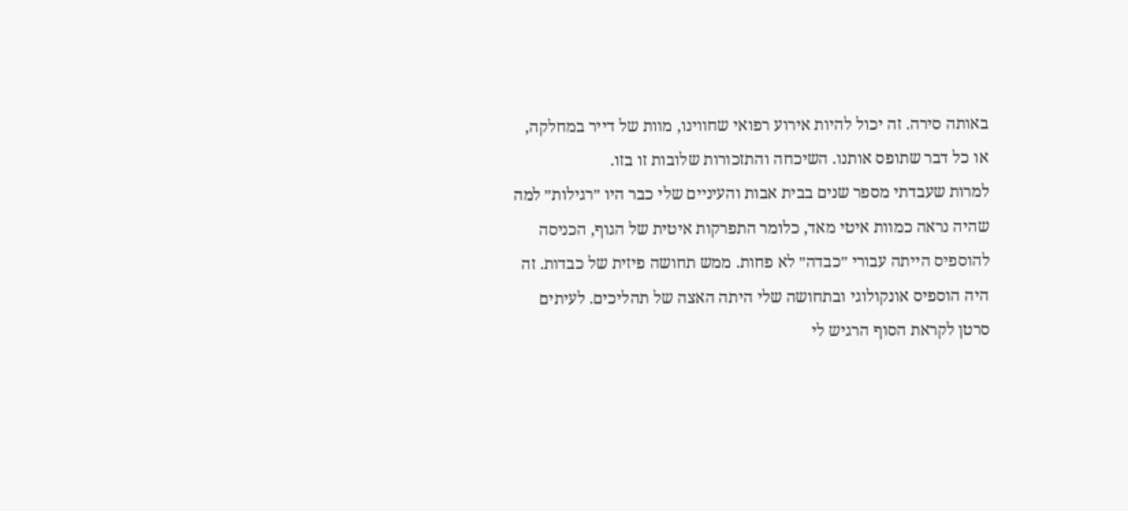באותה סירה. זה יכול להיות אירוע רפואי שחווינו, מוות של דייר במחלקה, או כל דבר שתופס אותנו. השיכחה והתזכורות שלובות זו בזו.
למרות שעבדתי מספר שנים בבית אבות והעיניים שלי כבר היו ״רגילות״ למה שהיה נראה כמוות איטי מאד, כלומר התפרקות איטית של הגוף, הכניסה להוספיס הייתה עבורי ״כבדה״ לא פחות. ממש תחושה פיזית של כבדות. זה היה הוספיס אונקולוגי ובתחושה שלי היתה האצה של תהליכים. לעיתים סרטן לקראת הסוף הרגיש לי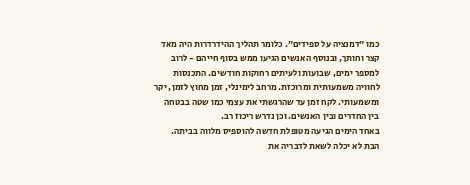כמו ״דמנציה על ספידים״. כלומר תהליך ההידרדרות היה מאד קצר וחותך, ובנוסף האנשים הגיעו ממש בסוף חייהם - לרוב למספר ימים, שבועות ולעיתים רחוקות חודשים. התכנסות לחוויה משמעותית ומרוכזת. מרחב לימינלי, זמן מחוץ לזמן, יקר ומשמעותי. לקח זמן עד שהרגשתי את עצמי כמו שטה בבטחה בין החדרים ובין האנשים. וכן נדרש ריכוז רב.
באחד הימים הגיעה מטופלת חדשה להוספיס מלווה בביתה. הבת לא יכלה לשאת לדבריה את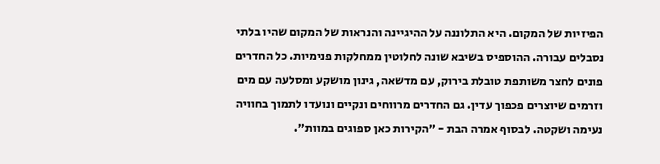הפיזיות של המקום. היא התלוננה על ההיגיינה והנראות של המקום שהיו בלתי נסבלים עבורה. ההוספיס בשיבא שונה לחלוטין ממחלקות פנימיות. כל החדרים פונים לחצר משותפת טובלת בירוק, עם מדשאה, גינון מושקע ומסלעה עם מים וזרמים שיוצרים פכפוך עדין. גם החדרים מרווחים ונקיים ונועדו לתמוך בחוויה נעימה ושקטה. לבסוף אמרה הבת - ״הקירות כאן ספוגים במוות״.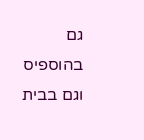גם בהוספיס וגם בבית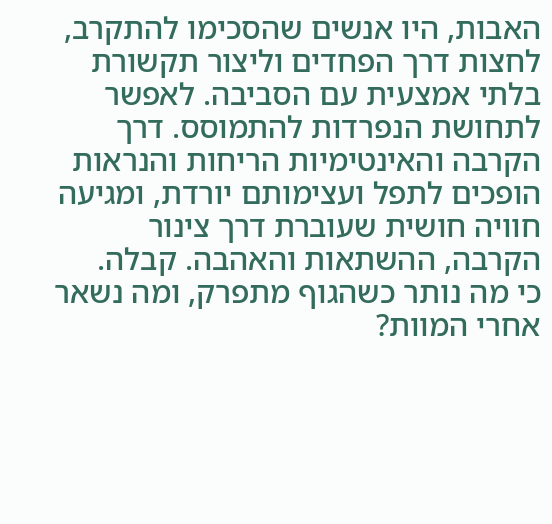האבות, היו אנשים שהסכימו להתקרב, לחצות דרך הפחדים וליצור תקשורת בלתי אמצעית עם הסביבה. לאפשר לתחושת הנפרדות להתמוסס. דרך הקרבה והאינטימיות הריחות והנראות הופכים לתפל ועצימותם יורדת, ומגיעה חוויה חושית שעוברת דרך צינור הקרבה, ההשתאות והאהבה. קבלה.
כי מה נותר כשהגוף מתפרק, ומה נשאר אחרי המוות?